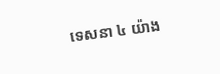ទេសនា ៤ យ៉ាង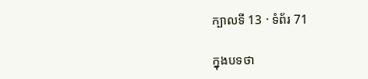ក្បាលទី 13 · ទំព័រ 71

ក្នុងបទថា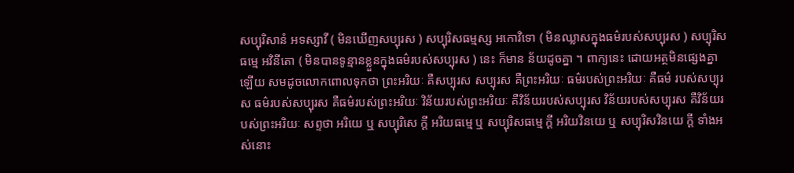សប្បុរិសានំ អទស្សាវី ( មិនឃើញសប្បុរស ) សប្បុរិសធម្មស្ស អកោវិទោ ( មិនឈ្លាសក្នុងធម៌របស់សប្បុរស ) សប្បុរិសធម្មេ អវិនីតោ ( មិនបានទូន្មានខ្លួនក្នុងធម៌របស់សប្បុរស ) នេះ ក៏មាន ន័យដូចគ្នា ។ ពាក្យនេះ ដោយអត្ថមិនផ្សេងគ្នាឡើយ សមដូចលោកពោលទុកថា ព្រះអរិយៈ គឺសប្បុរស សប្បុរស គឺព្រះអរិយៈ ធម៌របស់ព្រះអរិយៈ គឺធម៌ របស់សប្បុរស ធម៌របស់សប្បុរស គឺធម៌របស់ព្រះអរិយៈ វិន័យរបស់ព្រះអរិយៈ គឺវិន័យរបស់សប្បុរស វិន័យរបស់សប្បុរស គឺវិន័យរបស់ព្រះអរិយៈ សព្ទថា អរិយេ ឬ សប្បុរិសេ ក្តី អរិយធម្មេ ឬ សប្បុរិសធម្មេ ក្តី អរិយវិនយេ ឬ សប្បុរិសវិនយេ ក្តី ទាំងអស់នោះ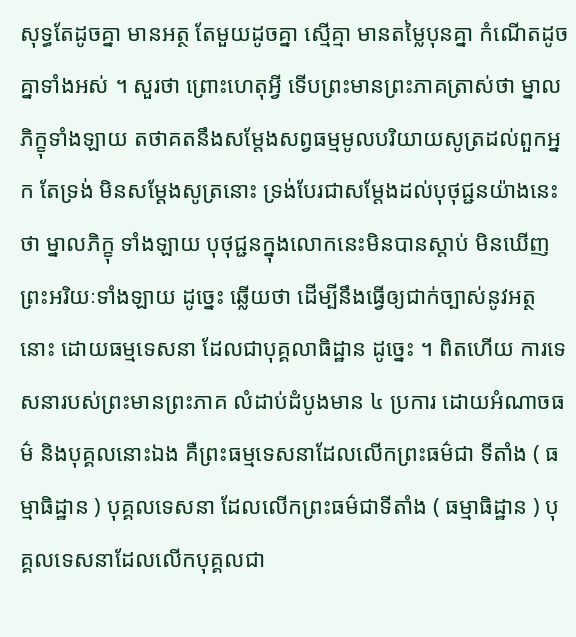សុទ្ធតែដូចគ្នា មានអត្ថ តែមួយដូចគ្នា ស្មើគ្មា មានតម្លៃបុនគ្នា កំណើតដូចគ្នាទាំងអស់ ។ សួរថា ព្រោះហេតុអ្វី ទើបព្រះមានព្រះភាគត្រាស់ថា ម្នាលភិក្ខុទាំងឡាយ តថាគតនឹងសម្តែងសព្វធម្មមូលបរិយាយសូត្រដល់ពួកអ្នក តែទ្រង់ មិនសម្តែងសូត្រនោះ ទ្រង់បែរជាសម្តែងដល់បុថុជ្ជនយ៉ាងនេះថា ម្នាលភិក្ខុ ទាំងឡាយ បុថុជ្ជនក្នុងលោកនេះមិនបានស្តាប់ មិនឃើញព្រះអរិយៈទាំងឡាយ ដូច្នេះ ឆ្លើយថា ដើម្បីនឹងធ្វើឲ្យជាក់ច្បាស់នូវអត្ថនោះ ដោយធម្មទេសនា ដែលជាបុគ្គលាធិដ្ឋាន ដូច្នេះ ។ ពិតហើយ ការទេសនារបស់ព្រះមានព្រះភាគ លំដាប់ដំបូងមាន ៤ ប្រការ ដោយអំណាចធម៌ និងបុគ្គលនោះឯង គឺព្រះធម្មទេសនាដែលលើកព្រះធម៌ជា ទីតាំង ( ធម្មាធិដ្ឋាន ) បុគ្គលទេសនា ដែលលើកព្រះធម៌ជាទីតាំង ( ធម្មាធិដ្ឋាន ) បុគ្គលទេសនាដែលលើកបុគ្គលជា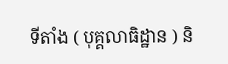ទីតាំង ( បុគ្គលាធិដ្ឋាន ) និ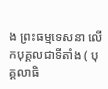ង ព្រះធម្មទេសនា លើកបុគ្គលជាទីតាំង ( បុគ្គលាធិ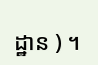ដ្ឋាន ) ។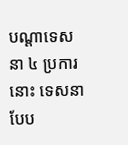បណ្តាទេសនា ៤ ប្រការនោះ ទេសនាបែប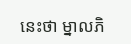នេះថា ម្នាលភិ